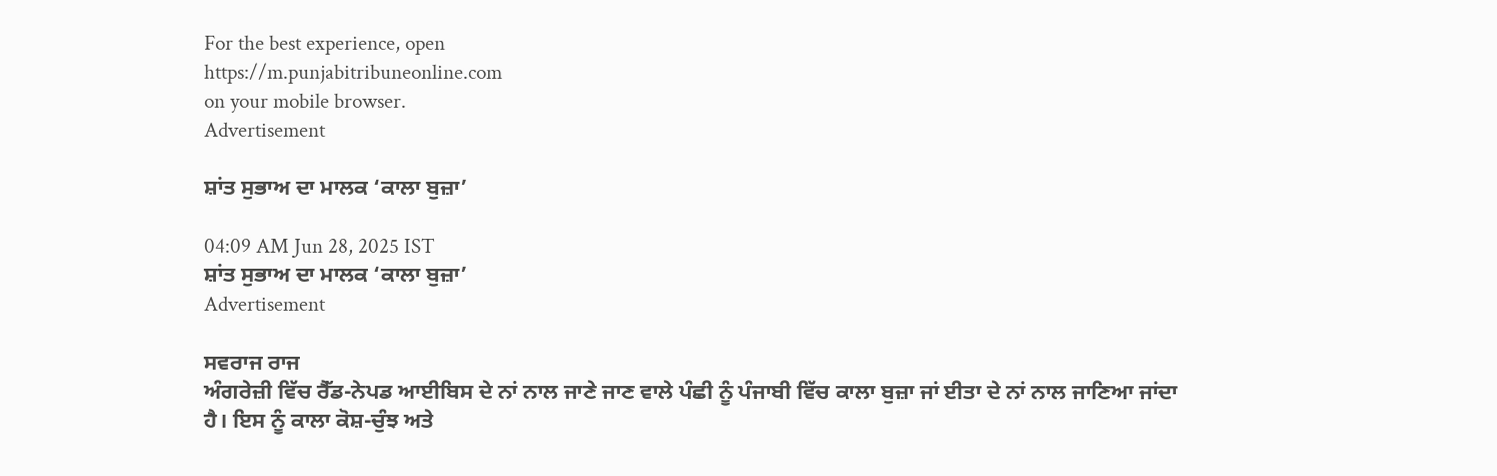For the best experience, open
https://m.punjabitribuneonline.com
on your mobile browser.
Advertisement

ਸ਼ਾਂਤ ਸੁਭਾਅ ਦਾ ਮਾਲਕ ‘ਕਾਲਾ ਬੁਜ਼ਾ’

04:09 AM Jun 28, 2025 IST
ਸ਼ਾਂਤ ਸੁਭਾਅ ਦਾ ਮਾਲਕ ‘ਕਾਲਾ ਬੁਜ਼ਾ’
Advertisement

ਸਵਰਾਜ ਰਾਜ
ਅੰਗਰੇਜ਼ੀ ਵਿੱਚ ਰੈੱਡ-ਨੇਪਡ ਆਈਬਿਸ ਦੇ ਨਾਂ ਨਾਲ ਜਾਣੇ ਜਾਣ ਵਾਲੇ ਪੰਛੀ ਨੂੰ ਪੰਜਾਬੀ ਵਿੱਚ ਕਾਲਾ ਬੁਜ਼ਾ ਜਾਂ ਈਤਾ ਦੇ ਨਾਂ ਨਾਲ ਜਾਣਿਆ ਜਾਂਦਾ ਹੈ। ਇਸ ਨੂੰ ਕਾਲਾ ਕੋਸ਼-ਚੁੰਝ ਅਤੇ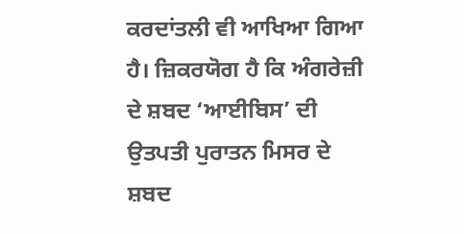ਕਰਦਾਂਤਲੀ ਵੀ ਆਖਿਆ ਗਿਆ ਹੈ। ਜ਼ਿਕਰਯੋਗ ਹੈ ਕਿ ਅੰਗਰੇਜ਼ੀ ਦੇ ਸ਼ਬਦ ‘ਆਈਬਿਸ’ ਦੀ ਉਤਪਤੀ ਪੁਰਾਤਨ ਮਿਸਰ ਦੇ ਸ਼ਬਦ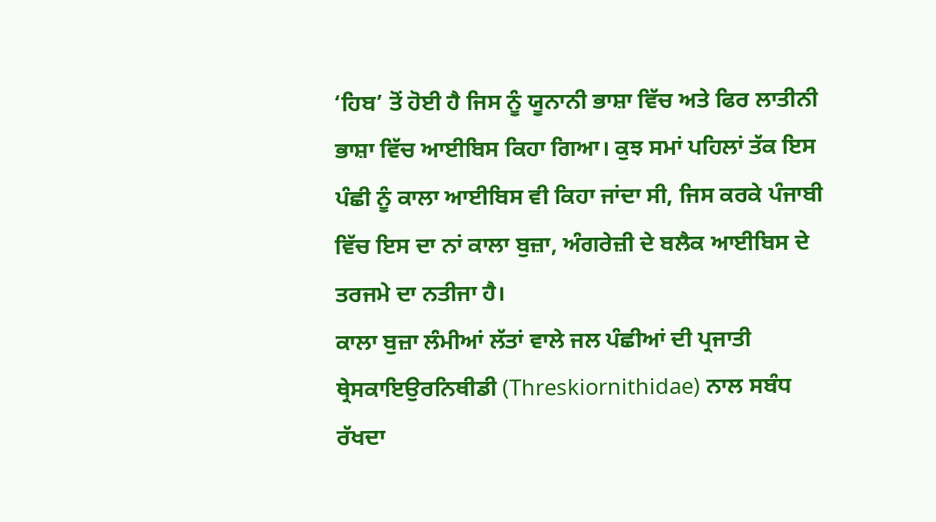‘ਹਿਬ’ ਤੋਂ ਹੋਈ ਹੈ ਜਿਸ ਨੂੰ ਯੂਨਾਨੀ ਭਾਸ਼ਾ ਵਿੱਚ ਅਤੇ ਫਿਰ ਲਾਤੀਨੀ ਭਾਸ਼ਾ ਵਿੱਚ ਆਈਬਿਸ ਕਿਹਾ ਗਿਆ। ਕੁਝ ਸਮਾਂ ਪਹਿਲਾਂ ਤੱਕ ਇਸ ਪੰਛੀ ਨੂੰ ਕਾਲਾ ਆਈਬਿਸ ਵੀ ਕਿਹਾ ਜਾਂਦਾ ਸੀ, ਜਿਸ ਕਰਕੇ ਪੰਜਾਬੀ ਵਿੱਚ ਇਸ ਦਾ ਨਾਂ ਕਾਲਾ ਬੁਜ਼ਾ, ਅੰਗਰੇਜ਼ੀ ਦੇ ਬਲੈਕ ਆਈਬਿਸ ਦੇ ਤਰਜਮੇ ਦਾ ਨਤੀਜਾ ਹੈ।
ਕਾਲਾ ਬੁਜ਼ਾ ਲੰਮੀਆਂ ਲੱਤਾਂ ਵਾਲੇ ਜਲ ਪੰਛੀਆਂ ਦੀ ਪ੍ਰਜਾਤੀ ਥ੍ਰੇਸਕਾਇਉਰਨਿਥੀਡੀ (Threskiornithidae) ਨਾਲ ਸਬੰਧ ਰੱਖਦਾ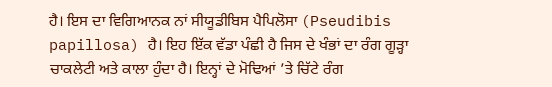ਹੈ। ਇਸ ਦਾ ਵਿਗਿਆਨਕ ਨਾਂ ਸੀਯੂਡੀਬਿਸ ਪੈਪਿਲੋਸਾ (Pseudibis papillosa) ਹੈ। ਇਹ ਇੱਕ ਵੱਡਾ ਪੰਛੀ ਹੈ ਜਿਸ ਦੇ ਖੰਭਾਂ ਦਾ ਰੰਗ ਗੂੜ੍ਹਾ ਚਾਕਲੇਟੀ ਅਤੇ ਕਾਲਾ ਹੁੰਦਾ ਹੈ। ਇਨ੍ਹਾਂ ਦੇ ਮੋਢਿਆਂ ’ਤੇ ਚਿੱਟੇ ਰੰਗ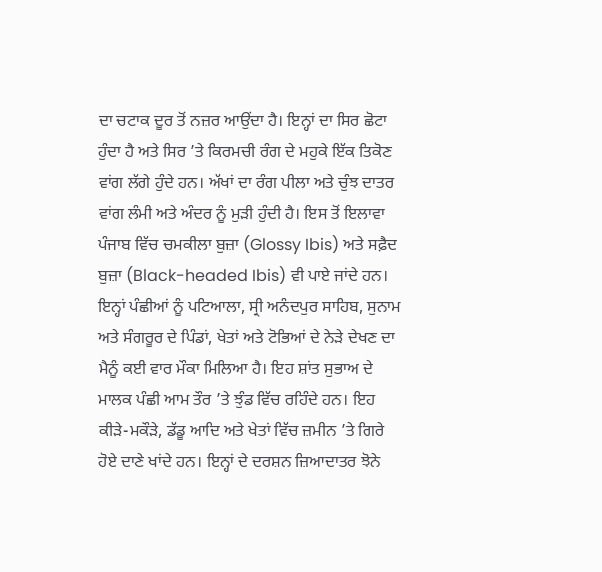ਦਾ ਚਟਾਕ ਦੂਰ ਤੋਂ ਨਜ਼ਰ ਆਉਂਦਾ ਹੈ। ਇਨ੍ਹਾਂ ਦਾ ਸਿਰ ਛੋਟਾ ਹੁੰਦਾ ਹੈ ਅਤੇ ਸਿਰ ’ਤੇ ਕਿਰਮਚੀ ਰੰਗ ਦੇ ਮਹੁਕੇ ਇੱਕ ਤਿਕੋਣ ਵਾਂਗ ਲੱਗੇ ਹੁੰਦੇ ਹਨ। ਅੱਖਾਂ ਦਾ ਰੰਗ ਪੀਲਾ ਅਤੇ ਚੁੰਝ ਦਾਤਰ ਵਾਂਗ ਲੰਮੀ ਅਤੇ ਅੰਦਰ ਨੂੰ ਮੁੜੀ ਹੁੰਦੀ ਹੈ। ਇਸ ਤੋਂ ਇਲਾਵਾ ਪੰਜਾਬ ਵਿੱਚ ਚਮਕੀਲਾ ਬੁਜ਼ਾ (Glossy Ibis) ਅਤੇ ਸਫ਼ੈਦ ਬੁਜ਼ਾ (Black-headed Ibis) ਵੀ ਪਾਏ ਜਾਂਦੇ ਹਨ।
ਇਨ੍ਹਾਂ ਪੰਛੀਆਂ ਨੂੰ ਪਟਿਆਲਾ, ਸ੍ਰੀ ਅਨੰਦਪੁਰ ਸਾਹਿਬ, ਸੁਨਾਮ ਅਤੇ ਸੰਗਰੂਰ ਦੇ ਪਿੰਡਾਂ, ਖੇਤਾਂ ਅਤੇ ਟੋਭਿਆਂ ਦੇ ਨੇੜੇ ਦੇਖਣ ਦਾ ਮੈਨੂੰ ਕਈ ਵਾਰ ਮੌਕਾ ਮਿਲਿਆ ਹੈ। ਇਹ ਸ਼ਾਂਤ ਸੁਭਾਅ ਦੇ ਮਾਲਕ ਪੰਛੀ ਆਮ ਤੌਰ ’ਤੇ ਝੁੰਡ ਵਿੱਚ ਰਹਿੰਦੇ ਹਨ। ਇਹ ਕੀੜੇ-ਮਕੌੜੇ, ਡੱਡੂ ਆਦਿ ਅਤੇ ਖੇਤਾਂ ਵਿੱਚ ਜ਼ਮੀਨ ’ਤੇ ਗਿਰੇ ਹੋਏ ਦਾਣੇ ਖਾਂਦੇ ਹਨ। ਇਨ੍ਹਾਂ ਦੇ ਦਰਸ਼ਨ ਜ਼ਿਆਦਾਤਰ ਝੋਨੇ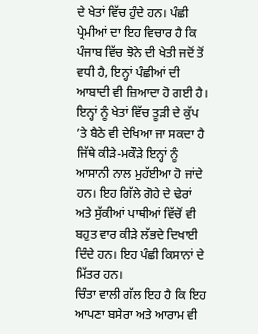ਦੇ ਖੇਤਾਂ ਵਿੱਚ ਹੁੰਦੇ ਹਨ। ਪੰਛੀ ਪ੍ਰੇਮੀਆਂ ਦਾ ਇਹ ਵਿਚਾਰ ਹੈ ਕਿ ਪੰਜਾਬ ਵਿੱਚ ਝੋਨੇ ਦੀ ਖੇਤੀ ਜਦੋਂ ਤੋਂ ਵਧੀ ਹੈ, ਇਨ੍ਹਾਂ ਪੰਛੀਆਂ ਦੀ ਆਬਾਦੀ ਵੀ ਜ਼ਿਆਦਾ ਹੋ ਗਈ ਹੈ। ਇਨ੍ਹਾਂ ਨੂੰ ਖੇਤਾਂ ਵਿੱਚ ਤੂੜੀ ਦੇ ਕੁੱਪ ’ਤੇ ਬੈਠੇ ਵੀ ਦੇਖਿਆ ਜਾ ਸਕਦਾ ਹੈ ਜਿੱਥੇ ਕੀੜੇ-ਮਕੌੜੇ ਇਨ੍ਹਾਂ ਨੂੰ ਆਸਾਨੀ ਨਾਲ ਮੁਹੱਈਆ ਹੋ ਜਾਂਦੇ ਹਨ। ਇਹ ਗਿੱਲੇ ਗੋਹੇ ਦੇ ਢੇਰਾਂ ਅਤੇ ਸੁੱਕੀਆਂ ਪਾਥੀਆਂ ਵਿੱਚੋਂ ਵੀ ਬਹੁਤ ਵਾਰ ਕੀੜੇ ਲੱਭਦੇ ਦਿਖਾਈ ਦਿੰਦੇ ਹਨ। ਇਹ ਪੰਛੀ ਕਿਸਾਨਾਂ ਦੇ ਮਿੱਤਰ ਹਨ।
ਚਿੰਤਾ ਵਾਲੀ ਗੱਲ ਇਹ ਹੈ ਕਿ ਇਹ ਆਪਣਾ ਬਸੇਰਾ ਅਤੇ ਆਰਾਮ ਵੀ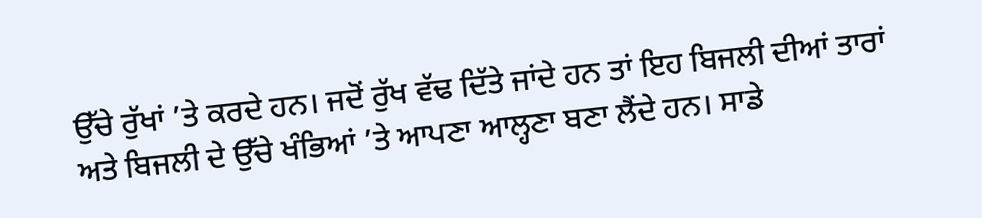ਉੱਚੇ ਰੁੱਖਾਂ ’ਤੇ ਕਰਦੇ ਹਨ। ਜਦੋਂ ਰੁੱਖ ਵੱਢ ਦਿੱਤੇ ਜਾਂਦੇ ਹਨ ਤਾਂ ਇਹ ਬਿਜਲੀ ਦੀਆਂ ਤਾਰਾਂ ਅਤੇ ਬਿਜਲੀ ਦੇ ਉੱਚੇ ਖੰਭਿਆਂ ’ਤੇ ਆਪਣਾ ਆਲ੍ਹਣਾ ਬਣਾ ਲੈਂਦੇ ਹਨ। ਸਾਡੇ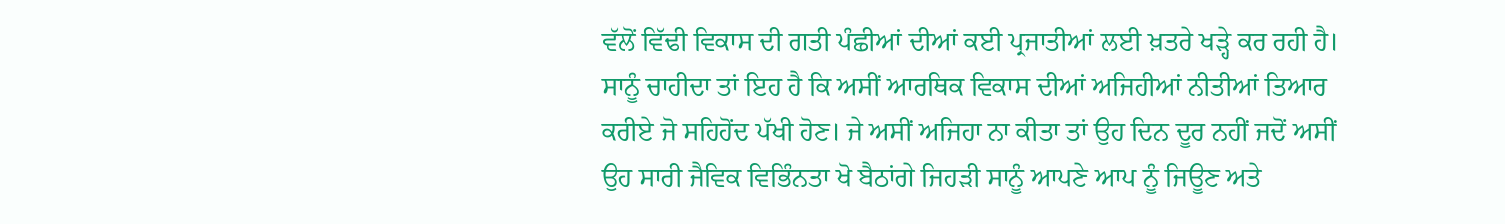ਵੱਲੋਂ ਵਿੱਢੀ ਵਿਕਾਸ ਦੀ ਗਤੀ ਪੰਛੀਆਂ ਦੀਆਂ ਕਈ ਪ੍ਰਜਾਤੀਆਂ ਲਈ ਖ਼ਤਰੇ ਖੜ੍ਹੇ ਕਰ ਰਹੀ ਹੈ। ਸਾਨੂੰ ਚਾਹੀਦਾ ਤਾਂ ਇਹ ਹੈ ਕਿ ਅਸੀਂ ਆਰਥਿਕ ਵਿਕਾਸ ਦੀਆਂ ਅਜਿਹੀਆਂ ਨੀਤੀਆਂ ਤਿਆਰ ਕਰੀਏ ਜੋ ਸਹਿਹੋਂਦ ਪੱਖੀ ਹੋਣ। ਜੇ ਅਸੀਂ ਅਜਿਹਾ ਨਾ ਕੀਤਾ ਤਾਂ ਉਹ ਦਿਨ ਦੂਰ ਨਹੀਂ ਜਦੋਂ ਅਸੀਂ ਉਹ ਸਾਰੀ ਜੈਵਿਕ ਵਿਭਿੰਨਤਾ ਖੋ ਬੈਠਾਂਗੇ ਜਿਹੜੀ ਸਾਨੂੰ ਆਪਣੇ ਆਪ ਨੂੰ ਜਿਊਣ ਅਤੇ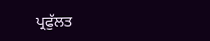ਪ੍ਰਫੁੱਲਤ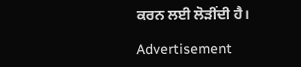ਕਰਨ ਲਈ ਲੋੜੀਂਦੀ ਹੈ।

Advertisement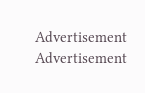Advertisement
Advertisement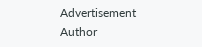Advertisement
Author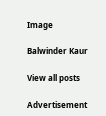Image

Balwinder Kaur

View all posts

Advertisement